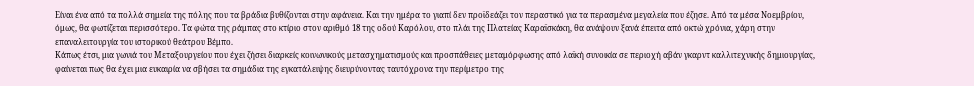Είναι ένα από τα πολλά σημεία της πόλης που τα βράδια βυθίζονται στην αφάνεια. Και την ημέρα το γιαπί δεν προϊδεάζει τον περαστικό για τα περασμένα μεγαλεία που έζησε. Από τα μέσα Νοεμβρίου, όμως, θα φωτίζεται περισσότερο. Τα φώτα της ράμπας στο κτίριο στον αριθμό 18 της οδού Καρόλου, στο πλάι της Πλατείας Καραϊσκάκη, θα ανάψουν ξανά έπειτα από οκτώ χρόνια, χάρη στην επαναλειτουργία του ιστορικού θεάτρου Βέμπο.
Κάπως έτσι, μια γωνιά του Μεταξουργείου που έχει ζήσει διαρκείς κοινωνικούς μετασχηματισμούς και προσπάθειες μεταμόρφωσης από λαϊκή συνοικία σε περιοχή αβάν γκαρντ καλλιτεχνικής δημιουργίας, φαίνεται πως θα έχει μια ευκαιρία να σβήσει τα σημάδια της εγκατάλειψης διευρύνοντας ταυτόχρονα την περίμετρο της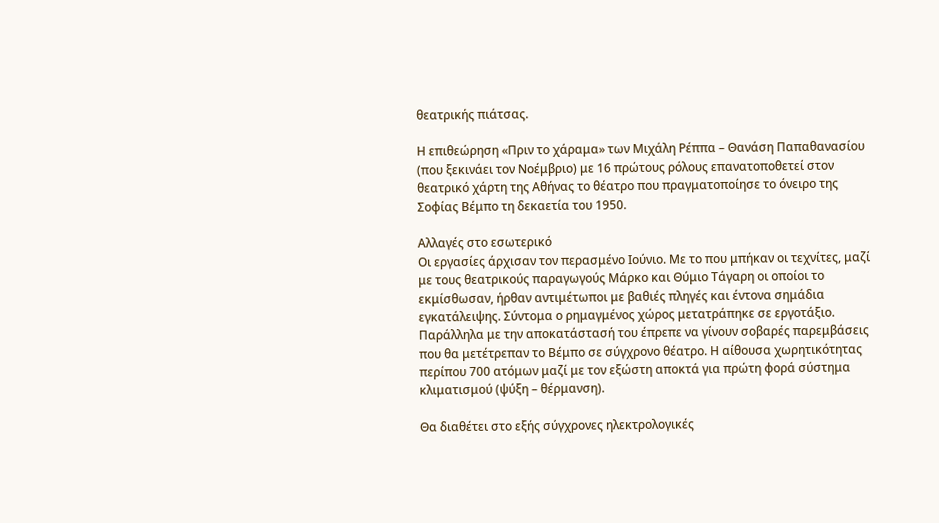θεατρικής πιάτσας.

Η επιθεώρηση «Πριν το χάραμα» των Μιχάλη Ρέππα – Θανάση Παπαθανασίου (που ξεκινάει τον Νοέμβριο) με 16 πρώτους ρόλους επανατοποθετεί στον θεατρικό χάρτη της Αθήνας το θέατρο που πραγματοποίησε το όνειρο της Σοφίας Βέμπο τη δεκαετία του 1950.

Αλλαγές στο εσωτερικό
Οι εργασίες άρχισαν τον περασμένο Ιούνιο. Με το που μπήκαν οι τεχνίτες, μαζί με τους θεατρικούς παραγωγούς Μάρκο και Θύμιο Τάγαρη οι οποίοι το εκμίσθωσαν, ήρθαν αντιμέτωποι με βαθιές πληγές και έντονα σημάδια εγκατάλειψης. Σύντομα ο ρημαγμένος χώρος μετατράπηκε σε εργοτάξιο. Παράλληλα με την αποκατάστασή του έπρεπε να γίνουν σοβαρές παρεμβάσεις που θα μετέτρεπαν το Βέμπο σε σύγχρονο θέατρο. Η αίθουσα χωρητικότητας περίπου 700 ατόμων μαζί με τον εξώστη αποκτά για πρώτη φορά σύστημα κλιματισμού (ψύξη – θέρμανση).

Θα διαθέτει στο εξής σύγχρονες ηλεκτρολογικές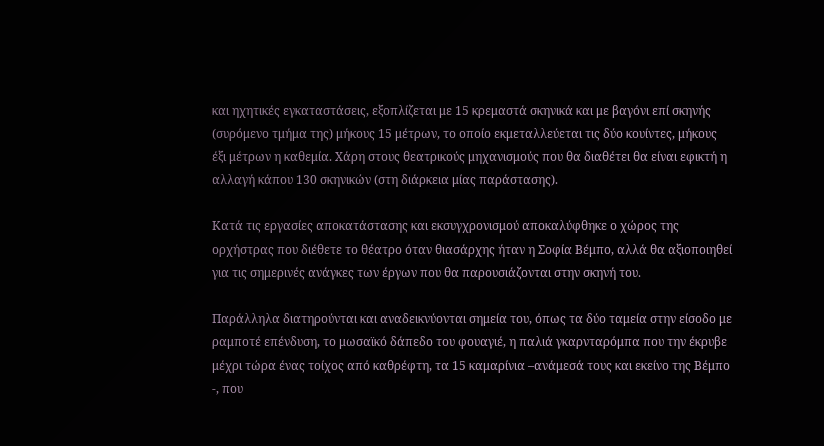και ηχητικές εγκαταστάσεις, εξοπλίζεται με 15 κρεμαστά σκηνικά και με βαγόνι επί σκηνής (συρόμενο τμήμα της) μήκους 15 μέτρων, το οποίο εκμεταλλεύεται τις δύο κουίντες, μήκους έξι μέτρων η καθεμία. Χάρη στους θεατρικούς μηχανισμούς που θα διαθέτει θα είναι εφικτή η αλλαγή κάπου 130 σκηνικών (στη διάρκεια μίας παράστασης).

Κατά τις εργασίες αποκατάστασης και εκσυγχρονισμού αποκαλύφθηκε ο χώρος της ορχήστρας που διέθετε το θέατρο όταν θιασάρχης ήταν η Σοφία Βέμπο, αλλά θα αξιοποιηθεί για τις σημερινές ανάγκες των έργων που θα παρουσιάζονται στην σκηνή του.

Παράλληλα διατηρούνται και αναδεικνύονται σημεία του, όπως τα δύο ταμεία στην είσοδο με ραμποτέ επένδυση, το μωσαϊκό δάπεδο του φουαγιέ, η παλιά γκαρνταρόμπα που την έκρυβε μέχρι τώρα ένας τοίχος από καθρέφτη, τα 15 καμαρίνια –ανάμεσά τους και εκείνο της Βέμπο -, που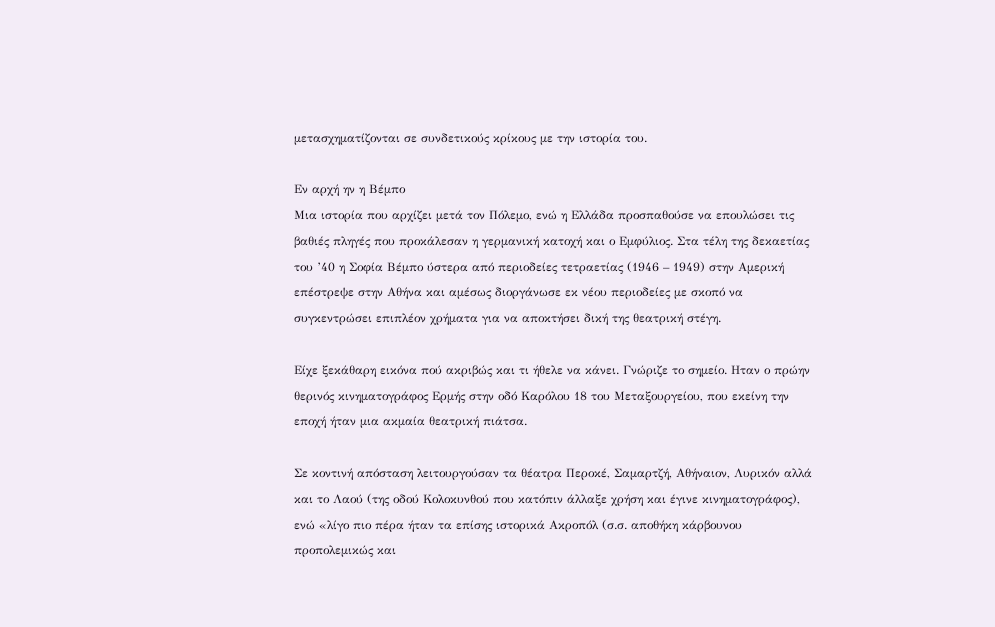μετασχηματίζονται σε συνδετικούς κρίκους με την ιστορία του.

Εν αρχή ην η Βέμπο
Μια ιστορία που αρχίζει μετά τον Πόλεμο, ενώ η Ελλάδα προσπαθούσε να επουλώσει τις βαθιές πληγές που προκάλεσαν η γερμανική κατοχή και ο Εμφύλιος. Στα τέλη της δεκαετίας του ’40 η Σοφία Βέμπο ύστερα από περιοδείες τετραετίας (1946 – 1949) στην Αμερική επέστρεψε στην Αθήνα και αμέσως διοργάνωσε εκ νέου περιοδείες με σκοπό να συγκεντρώσει επιπλέον χρήματα για να αποκτήσει δική της θεατρική στέγη.

Είχε ξεκάθαρη εικόνα πού ακριβώς και τι ήθελε να κάνει. Γνώριζε το σημείο. Ηταν ο πρώην θερινός κινηματογράφος Ερμής στην οδό Καρόλου 18 του Μεταξουργείου, που εκείνη την εποχή ήταν μια ακμαία θεατρική πιάτσα.

Σε κοντινή απόσταση λειτουργούσαν τα θέατρα Περοκέ, Σαμαρτζή, Αθήναιον, Λυρικόν αλλά και το Λαού (της οδού Κολοκυνθού που κατόπιν άλλαξε χρήση και έγινε κινηματογράφος), ενώ «λίγο πιο πέρα ήταν τα επίσης ιστορικά Ακροπόλ (σ.σ. αποθήκη κάρβουνου προπολεμικώς και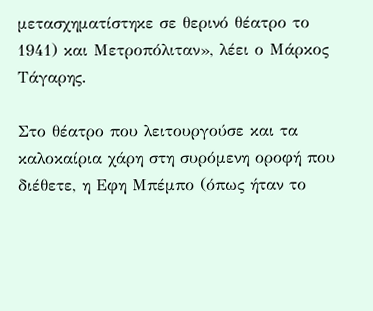μετασχηματίστηκε σε θερινό θέατρο το 1941) και Μετροπόλιταν», λέει ο Μάρκος Τάγαρης.

Στο θέατρο που λειτουργούσε και τα καλοκαίρια χάρη στη συρόμενη οροφή που διέθετε, η Εφη Μπέμπο (όπως ήταν το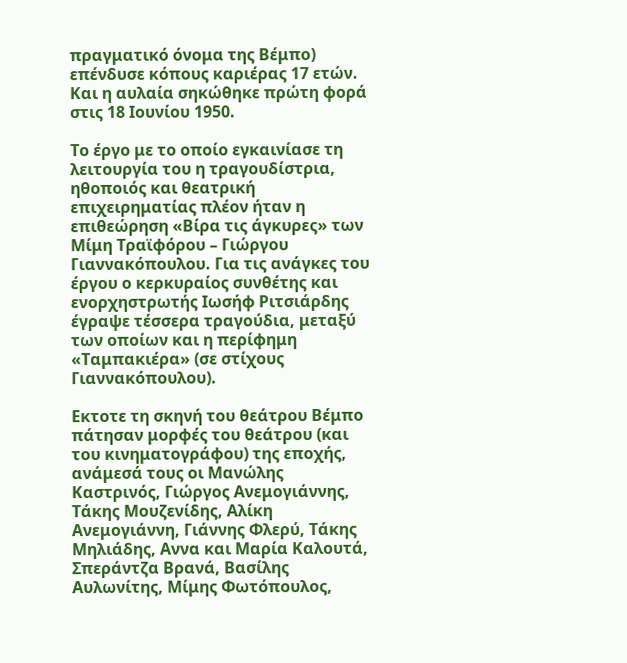πραγματικό όνομα της Βέμπο) επένδυσε κόπους καριέρας 17 ετών. Και η αυλαία σηκώθηκε πρώτη φορά στις 18 Ιουνίου 1950.

Το έργο με το οποίο εγκαινίασε τη λειτουργία του η τραγουδίστρια, ηθοποιός και θεατρική επιχειρηματίας πλέον ήταν η επιθεώρηση «Βίρα τις άγκυρες» των Μίμη Τραϊφόρου – Γιώργου Γιαννακόπουλου. Για τις ανάγκες του έργου ο κερκυραίος συνθέτης και ενορχηστρωτής Ιωσήφ Ριτσιάρδης έγραψε τέσσερα τραγούδια, μεταξύ των οποίων και η περίφημη «Ταμπακιέρα» (σε στίχους Γιαννακόπουλου).

Εκτοτε τη σκηνή του θεάτρου Βέμπο πάτησαν μορφές του θεάτρου (και του κινηματογράφου) της εποχής, ανάμεσά τους οι Μανώλης Καστρινός, Γιώργος Ανεμογιάννης, Τάκης Μουζενίδης, Αλίκη Ανεμογιάννη, Γιάννης Φλερύ, Τάκης Μηλιάδης, Αννα και Μαρία Καλουτά, Σπεράντζα Βρανά, Βασίλης Αυλωνίτης, Μίμης Φωτόπουλος,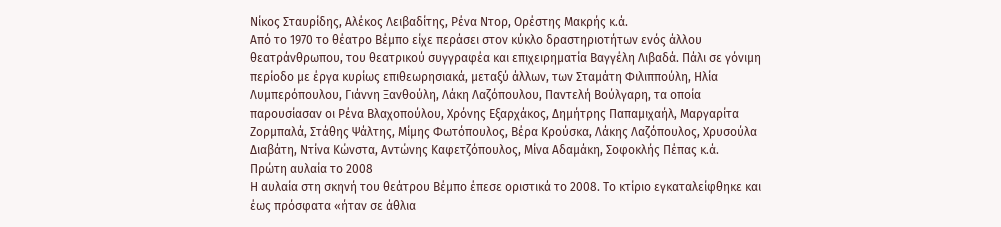Νίκος Σταυρίδης, Αλέκος Λειβαδίτης, Ρένα Ντορ, Ορέστης Μακρής κ.ά.
Από το 1970 το θέατρο Βέμπο είχε περάσει στον κύκλο δραστηριοτήτων ενός άλλου θεατράνθρωπου, του θεατρικού συγγραφέα και επιχειρηματία Βαγγέλη Λιβαδά. Πάλι σε γόνιμη περίοδο με έργα κυρίως επιθεωρησιακά, μεταξύ άλλων, των Σταμάτη Φιλιππούλη, Ηλία Λυμπερόπουλου, Γιάννη Ξανθούλη, Λάκη Λαζόπουλου, Παντελή Βούλγαρη, τα οποία παρουσίασαν οι Ρένα Βλαχοπούλου, Χρόνης Εξαρχάκος, Δημήτρης Παπαμιχαήλ, Μαργαρίτα Ζορμπαλά, Στάθης Ψάλτης, Μίμης Φωτόπουλος, Βέρα Κρούσκα, Λάκης Λαζόπουλος, Χρυσούλα Διαβάτη, Ντίνα Κώνστα, Αντώνης Καφετζόπουλος, Μίνα Αδαμάκη, Σοφοκλής Πέπας κ.ά.
Πρώτη αυλαία το 2008
Η αυλαία στη σκηνή του θεάτρου Βέμπο έπεσε οριστικά το 2008. Το κτίριο εγκαταλείφθηκε και έως πρόσφατα «ήταν σε άθλια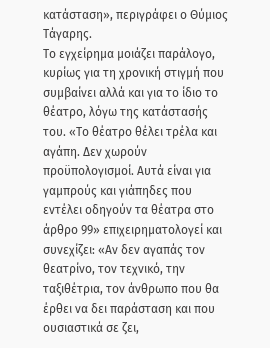κατάσταση», περιγράφει ο Θύμιος Τάγαρης.
Το εγχείρημα μοιάζει παράλογο, κυρίως για τη χρονική στιγμή που συμβαίνει αλλά και για το ίδιο το θέατρο, λόγω της κατάστασής του. «Το θέατρο θέλει τρέλα και αγάπη. Δεν χωρούν προϋπολογισμοί. Αυτά είναι για γαμπρούς και γιάπηδες που εντέλει οδηγούν τα θέατρα στο άρθρο 99» επιχειρηματολογεί και συνεχίζει: «Αν δεν αγαπάς τον θεατρίνο, τον τεχνικό, την ταξιθέτρια, τον άνθρωπο που θα έρθει να δει παράσταση και που ουσιαστικά σε ζει,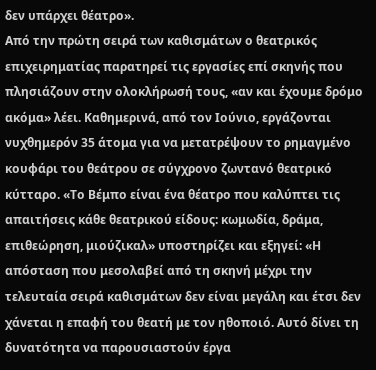δεν υπάρχει θέατρο».
Από την πρώτη σειρά των καθισμάτων ο θεατρικός επιχειρηματίας παρατηρεί τις εργασίες επί σκηνής που πλησιάζουν στην ολοκλήρωσή τους, «αν και έχουμε δρόμο ακόμα» λέει. Καθημερινά, από τον Ιούνιο, εργάζονται νυχθημερόν 35 άτομα για να μετατρέψουν το ρημαγμένο κουφάρι του θεάτρου σε σύγχρονο ζωντανό θεατρικό κύτταρο. «Το Βέμπο είναι ένα θέατρο που καλύπτει τις απαιτήσεις κάθε θεατρικού είδους: κωμωδία, δράμα, επιθεώρηση, μιούζικαλ» υποστηρίζει και εξηγεί: «Η απόσταση που μεσολαβεί από τη σκηνή μέχρι την τελευταία σειρά καθισμάτων δεν είναι μεγάλη και έτσι δεν χάνεται η επαφή του θεατή με τον ηθοποιό. Αυτό δίνει τη δυνατότητα να παρουσιαστούν έργα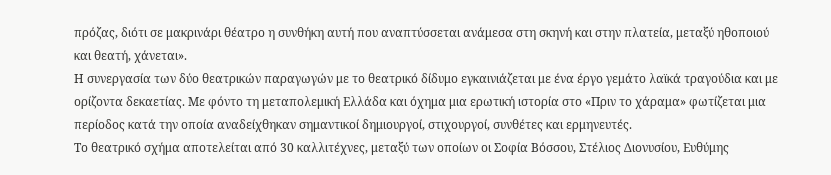πρόζας, διότι σε μακρινάρι θέατρο η συνθήκη αυτή που αναπτύσσεται ανάμεσα στη σκηνή και στην πλατεία, μεταξύ ηθοποιού και θεατή, χάνεται».
Η συνεργασία των δύο θεατρικών παραγωγών με το θεατρικό δίδυμο εγκαινιάζεται με ένα έργο γεμάτο λαϊκά τραγούδια και με ορίζοντα δεκαετίας. Με φόντο τη μεταπολεμική Ελλάδα και όχημα μια ερωτική ιστορία στο «Πριν το χάραμα» φωτίζεται μια περίοδος κατά την οποία αναδείχθηκαν σημαντικοί δημιουργοί, στιχουργοί, συνθέτες και ερμηνευτές.
Το θεατρικό σχήμα αποτελείται από 30 καλλιτέχνες, μεταξύ των οποίων οι Σοφία Βόσσου, Στέλιος Διονυσίου, Ευθύμης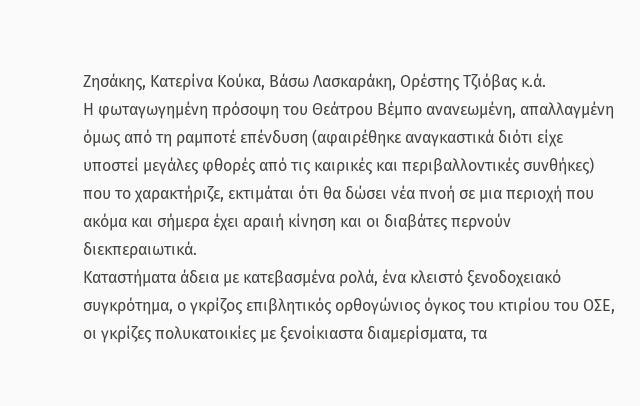Ζησάκης, Κατερίνα Κούκα, Βάσω Λασκαράκη, Ορέστης Τζιόβας κ.ά.
Η φωταγωγημένη πρόσοψη του Θεάτρου Βέμπο ανανεωμένη, απαλλαγμένη όμως από τη ραμποτέ επένδυση (αφαιρέθηκε αναγκαστικά διότι είχε υποστεί μεγάλες φθορές από τις καιρικές και περιβαλλοντικές συνθήκες) που το χαρακτήριζε, εκτιμάται ότι θα δώσει νέα πνοή σε μια περιοχή που ακόμα και σήμερα έχει αραιή κίνηση και οι διαβάτες περνούν διεκπεραιωτικά.
Καταστήματα άδεια με κατεβασμένα ρολά, ένα κλειστό ξενοδοχειακό συγκρότημα, ο γκρίζος επιβλητικός ορθογώνιος όγκος του κτιρίου του ΟΣΕ, οι γκρίζες πολυκατοικίες με ξενοίκιαστα διαμερίσματα, τα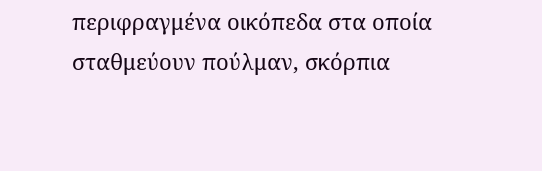περιφραγμένα οικόπεδα στα οποία σταθμεύουν πούλμαν, σκόρπια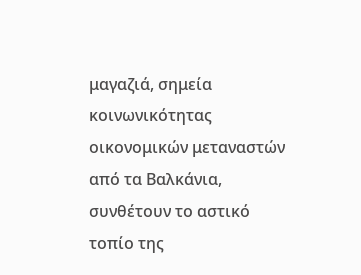μαγαζιά, σημεία κοινωνικότητας οικονομικών μεταναστών από τα Βαλκάνια, συνθέτουν το αστικό τοπίο της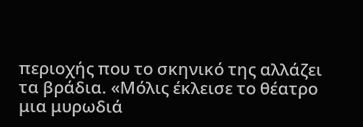περιοχής που το σκηνικό της αλλάζει τα βράδια. «Μόλις έκλεισε το θέατρο μια μυρωδιά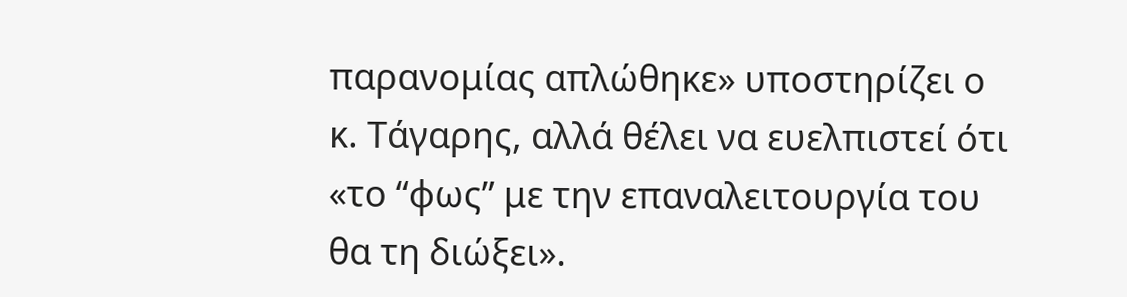παρανομίας απλώθηκε» υποστηρίζει ο κ. Τάγαρης, αλλά θέλει να ευελπιστεί ότι «το “φως” με την επαναλειτουργία του θα τη διώξει».